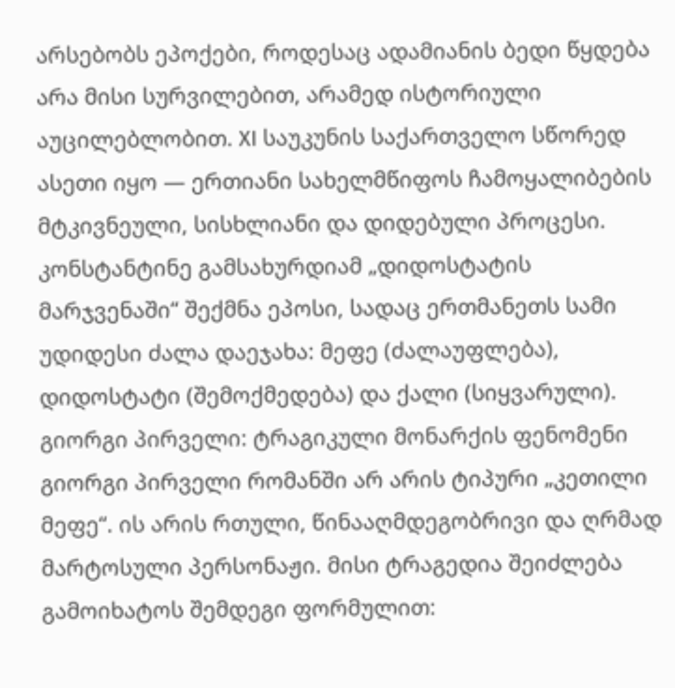არსებობს ეპოქები, როდესაც ადამიანის ბედი წყდება არა მისი სურვილებით, არამედ ისტორიული აუცილებლობით. XI საუკუნის საქართველო სწორედ ასეთი იყო — ერთიანი სახელმწიფოს ჩამოყალიბების მტკივნეული, სისხლიანი და დიდებული პროცესი. კონსტანტინე გამსახურდიამ „დიდოსტატის მარჯვენაში“ შექმნა ეპოსი, სადაც ერთმანეთს სამი უდიდესი ძალა დაეჯახა: მეფე (ძალაუფლება), დიდოსტატი (შემოქმედება) და ქალი (სიყვარული).
გიორგი პირველი: ტრაგიკული მონარქის ფენომენი
გიორგი პირველი რომანში არ არის ტიპური „კეთილი მეფე“. ის არის რთული, წინააღმდეგობრივი და ღრმად მარტოსული პერსონაჟი. მისი ტრაგედია შეიძლება გამოიხატოს შემდეგი ფორმულით: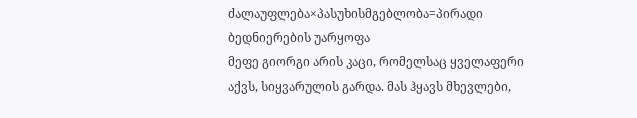ძალაუფლება×პასუხისმგებლობა=პირადი ბედნიერების უარყოფა
მეფე გიორგი არის კაცი, რომელსაც ყველაფერი აქვს, სიყვარულის გარდა. მას ჰყავს მხევლები,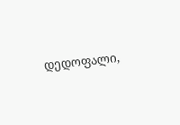დედოფალი,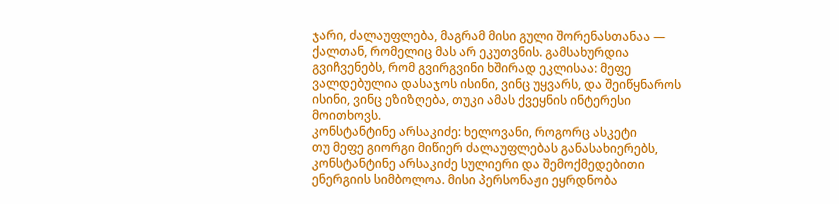ჯარი, ძალაუფლება, მაგრამ მისი გული შორენასთანაა — ქალთან, რომელიც მას არ ეკუთვნის. გამსახურდია გვიჩვენებს, რომ გვირგვინი ხშირად ეკლისაა: მეფე ვალდებულია დასაჯოს ისინი, ვინც უყვარს, და შეიწყნაროს ისინი, ვინც ეზიზღება, თუკი ამას ქვეყნის ინტერესი მოითხოვს.
კონსტანტინე არსაკიძე: ხელოვანი, როგორც ასკეტი
თუ მეფე გიორგი მიწიერ ძალაუფლებას განასახიერებს, კონსტანტინე არსაკიძე სულიერი და შემოქმედებითი ენერგიის სიმბოლოა. მისი პერსონაჟი ეყრდნობა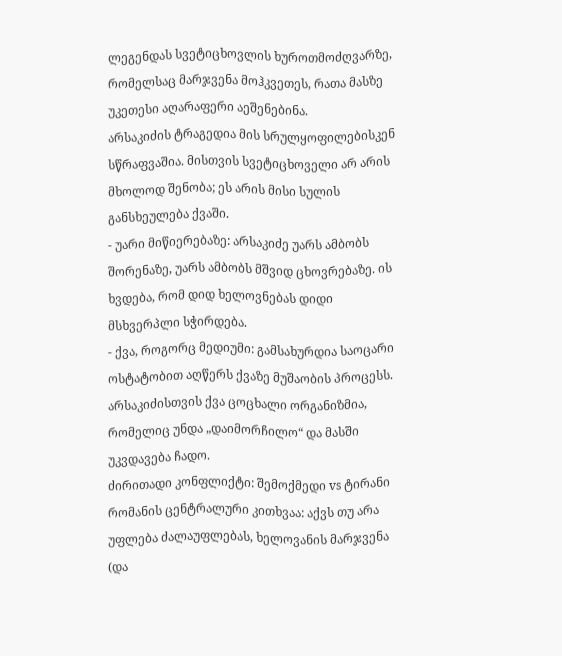ლეგენდას სვეტიცხოვლის ხუროთმოძღვარზე, რომელსაც მარჯვენა მოჰკვეთეს, რათა მასზე უკეთესი აღარაფერი აეშენებინა.
არსაკიძის ტრაგედია მის სრულყოფილებისკენ სწრაფვაშია. მისთვის სვეტიცხოველი არ არის მხოლოდ შენობა; ეს არის მისი სულის განსხეულება ქვაში.
- უარი მიწიერებაზე: არსაკიძე უარს ამბობს შორენაზე, უარს ამბობს მშვიდ ცხოვრებაზე. ის ხვდება, რომ დიდ ხელოვნებას დიდი მსხვერპლი სჭირდება.
- ქვა, როგორც მედიუმი: გამსახურდია საოცარი ოსტატობით აღწერს ქვაზე მუშაობის პროცესს. არსაკიძისთვის ქვა ცოცხალი ორგანიზმია, რომელიც უნდა „დაიმორჩილო“ და მასში უკვდავება ჩადო.
ძირითადი კონფლიქტი: შემოქმედი vs ტირანი
რომანის ცენტრალური კითხვაა: აქვს თუ არა უფლება ძალაუფლებას, ხელოვანის მარჯვენა (და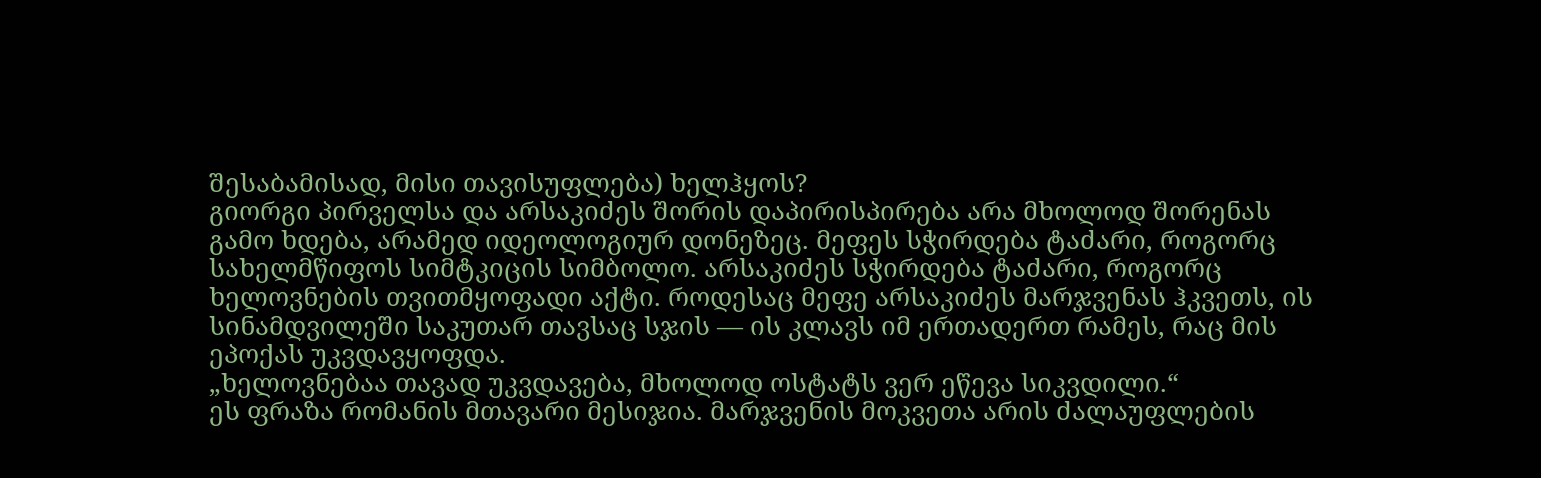შესაბამისად, მისი თავისუფლება) ხელჰყოს?
გიორგი პირველსა და არსაკიძეს შორის დაპირისპირება არა მხოლოდ შორენას გამო ხდება, არამედ იდეოლოგიურ დონეზეც. მეფეს სჭირდება ტაძარი, როგორც სახელმწიფოს სიმტკიცის სიმბოლო. არსაკიძეს სჭირდება ტაძარი, როგორც ხელოვნების თვითმყოფადი აქტი. როდესაც მეფე არსაკიძეს მარჯვენას ჰკვეთს, ის სინამდვილეში საკუთარ თავსაც სჯის — ის კლავს იმ ერთადერთ რამეს, რაც მის ეპოქას უკვდავყოფდა.
„ხელოვნებაა თავად უკვდავება, მხოლოდ ოსტატს ვერ ეწევა სიკვდილი.“
ეს ფრაზა რომანის მთავარი მესიჯია. მარჯვენის მოკვეთა არის ძალაუფლების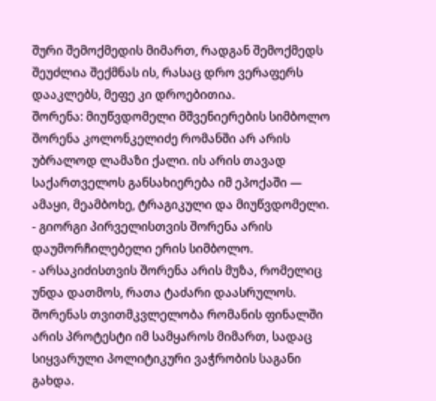შური შემოქმედის მიმართ, რადგან შემოქმედს შეუძლია შექმნას ის, რასაც დრო ვერაფერს დააკლებს, მეფე კი დროებითია.
შორენა: მიუწვდომელი მშვენიერების სიმბოლო
შორენა კოლონკელიძე რომანში არ არის უბრალოდ ლამაზი ქალი. ის არის თავად საქართველოს განსახიერება იმ ეპოქაში — ამაყი, მეამბოხე, ტრაგიკული და მიუწვდომელი.
- გიორგი პირველისთვის შორენა არის დაუმორჩილებელი ერის სიმბოლო.
- არსაკიძისთვის შორენა არის მუზა, რომელიც უნდა დათმოს, რათა ტაძარი დაასრულოს.
შორენას თვითმკვლელობა რომანის ფინალში არის პროტესტი იმ სამყაროს მიმართ, სადაც სიყვარული პოლიტიკური ვაჭრობის საგანი გახდა.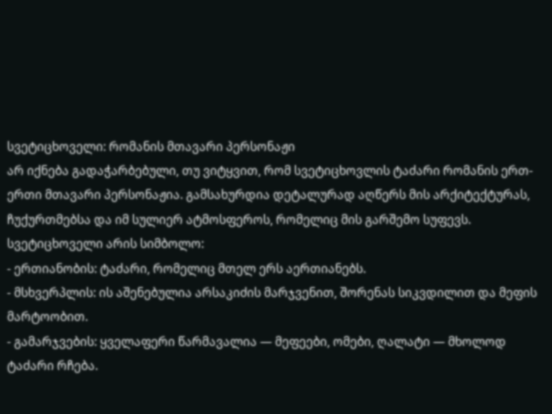სვეტიცხოველი: რომანის მთავარი პერსონაჟი
არ იქნება გადაჭარბებული, თუ ვიტყვით, რომ სვეტიცხოვლის ტაძარი რომანის ერთ-ერთი მთავარი პერსონაჟია. გამსახურდია დეტალურად აღწერს მის არქიტექტურას, ჩუქურთმებსა და იმ სულიერ ატმოსფეროს, რომელიც მის გარშემო სუფევს.
სვეტიცხოველი არის სიმბოლო:
- ერთიანობის: ტაძარი, რომელიც მთელ ერს აერთიანებს.
- მსხვერპლის: ის აშენებულია არსაკიძის მარჯვენით, შორენას სიკვდილით და მეფის მარტოობით.
- გამარჯვების: ყველაფერი წარმავალია — მეფეები, ომები, ღალატი — მხოლოდ ტაძარი რჩება.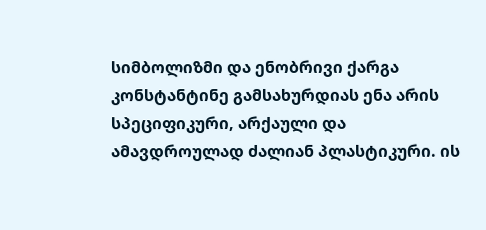სიმბოლიზმი და ენობრივი ქარგა
კონსტანტინე გამსახურდიას ენა არის სპეციფიკური, არქაული და ამავდროულად ძალიან პლასტიკური. ის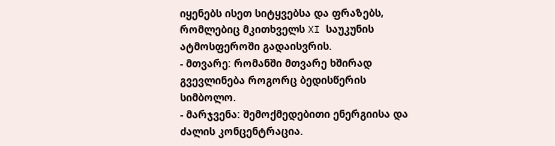იყენებს ისეთ სიტყვებსა და ფრაზებს, რომლებიც მკითხველს XI საუკუნის ატმოსფეროში გადაისვრის.
- მთვარე: რომანში მთვარე ხშირად გვევლინება როგორც ბედისწერის სიმბოლო.
- მარჯვენა: შემოქმედებითი ენერგიისა და ძალის კონცენტრაცია.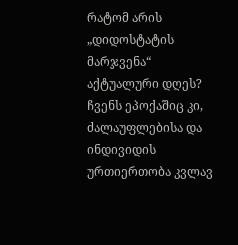რატომ არის „დიდოსტატის მარჯვენა“ აქტუალური დღეს?
ჩვენს ეპოქაშიც კი, ძალაუფლებისა და ინდივიდის ურთიერთობა კვლავ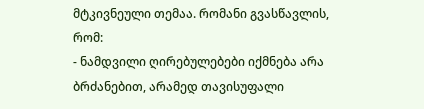მტკივნეული თემაა. რომანი გვასწავლის, რომ:
- ნამდვილი ღირებულებები იქმნება არა ბრძანებით, არამედ თავისუფალი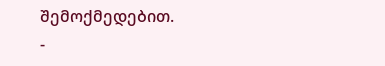შემოქმედებით.
-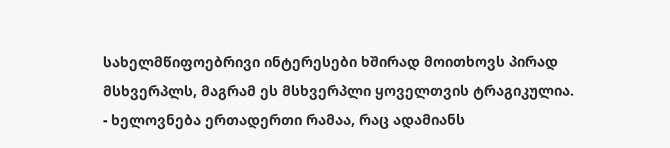სახელმწიფოებრივი ინტერესები ხშირად მოითხოვს პირად მსხვერპლს, მაგრამ ეს მსხვერპლი ყოველთვის ტრაგიკულია.
- ხელოვნება ერთადერთი რამაა, რაც ადამიანს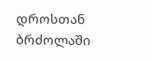დროსთან ბრძოლაში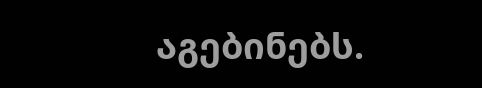აგებინებს.